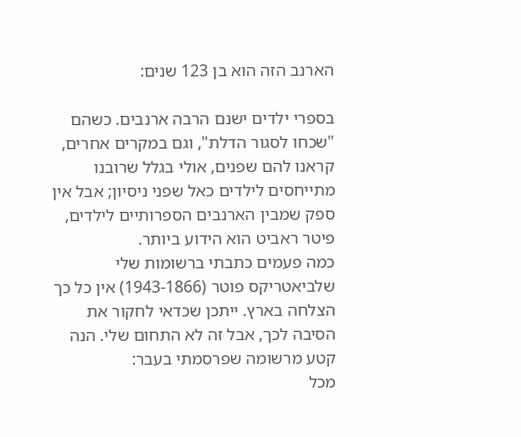הארנב הזה הוא בן 123 שנים:

בספרי ילדים ישנם הרבה ארנבים. כשהם "שכחו לסגור הדלת", וגם במקרים אחרים, קראנו להם שפנים, אולי בגלל שרובנו מתייחסים לילדים כאל שפני ניסיון; אבל אין ספק שמבין הארנבים הספרותיים לילדים, פיטר ראביט הוא הידוע ביותר.
כמה פעמים כתבתי ברשומות שלי שלביאטריקס פוטר (1943-1866) אין כל כך הצלחה בארץ. ייתכן שכדאי לחקור את הסיבה לכך, אבל זה לא התחום שלי. הנה קטע מרשומה שפרסמתי בעבר:
מכל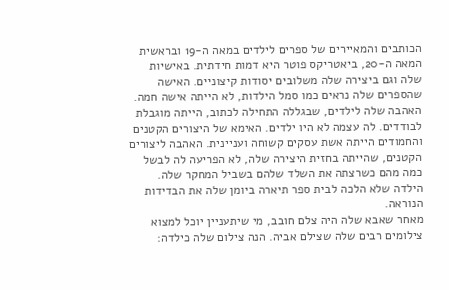הכותבים והמאיירים של ספרים לילדים במאה ה-19 ובראשית המאה ה-20, ביאטריקס פוטר היא דמות חידתית. באישיות שלה וגם ביצירה שלה משלובים יסודות קיצוניים. האישה שהספרים שלה נראים כמו סמל הילדות, לא הייתה אישה חמה. האהבה שלה לילדים, שבגללה התחילה לכתוב, הייתה מוגבלת לבודדים. לה עצמה לא היו ילדים. האימא של היצורים הקטנים והחמודים הייתה אשת עסקים קשוחה ועניינית. האהבה ליצורים הקטנים, שהייתה בחזית היצירה שלה, לא הפריעה לה לבשל כמה מהם כשרצתה את השלד שלהם בשביל המחקר שלה. הילדה שלא הלכה לבית ספר תיארה ביומן שלה את הבדידות הנוראה.
מאחר שאבא שלה היה צלם חובב, מי שיתעניין יוכל למצוא צילומים רבים שלה שצילם אביה. הנה צילום שלה כילדה: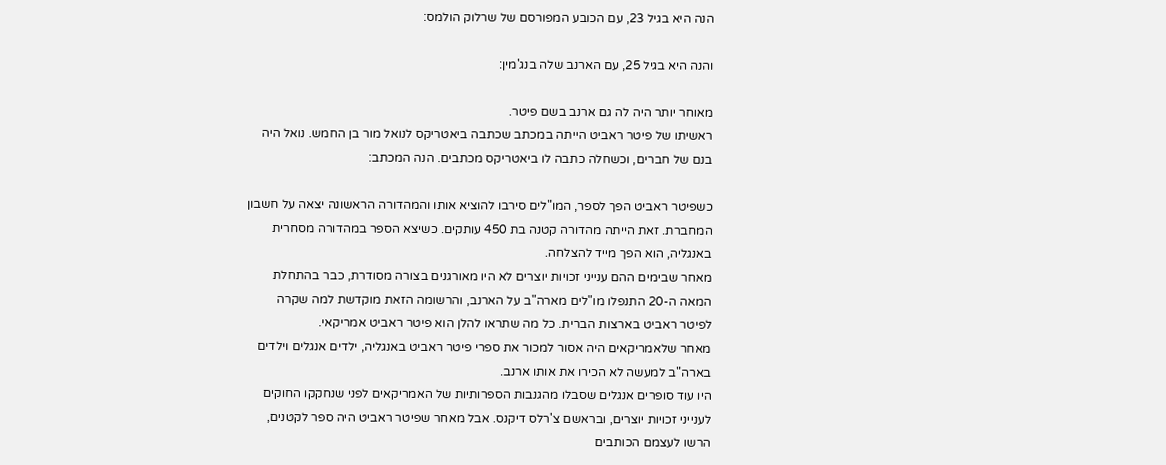הנה היא בגיל 23, עם הכובע המפורסם של שרלוק הולמס:

והנה היא בגיל 25, עם הארנב שלה בנג'מין:

מאוחר יותר היה לה גם ארנב בשם פיטר.
ראשיתו של פיטר ראביט הייתה במכתב שכתבה ביאטריקס לנואל מור בן החמש. נואל היה בנם של חברים, וכשחלה כתבה לו ביאטריקס מכתבים. הנה המכתב:

כשפיטר ראביט הפך לספר, המו"לים סירבו להוציא אותו והמהדורה הראשונה יצאה על חשבון המחברת. זאת הייתה מהדורה קטנה בת 450 עותקים. כשיצא הספר במהדורה מסחרית באנגליה, הוא הפך מייד להצלחה.
מאחר שבימים ההם ענייני זכויות יוצרים לא היו מאורגנים בצורה מסודרת, כבר בהתחלת המאה ה-20 התנפלו מו"לים מארה"ב על הארנב, והרשומה הזאת מוקדשת למה שקרה לפיטר ראביט בארצות הברית. כל מה שתראו להלן הוא פיטר ראביט אמריקאי.
מאחר שלאמריקאים היה אסור למכור את ספרי פיטר ראביט באנגליה, ילדים אנגלים וילדים בארה"ב למעשה לא הכירו את אותו ארנב.
היו עוד סופרים אנגלים שסבלו מהגנבות הספרותיות של האמריקאים לפני שנחקקו החוקים לענייני זכויות יוצרים, ובראשם צ'רלס דיקנס. אבל מאחר שפיטר ראביט היה ספר לקטנים, הרשו לעצמם הכותבים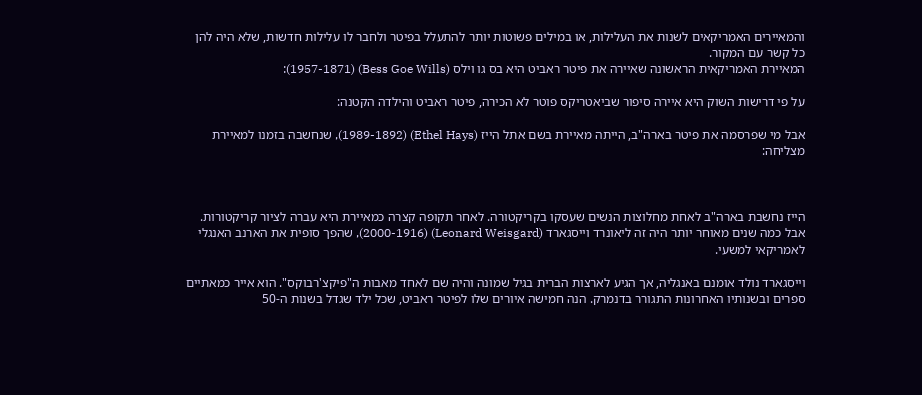והמאיירים האמריקאים לשנות את העלילות, או במילים פשוטות יותר להתעלל בפיטר ולחבר לו עלילות חדשות, שלא היה להן כל קשר עם המקור.
המאיירת האמריקאית הראשונה שאיירה את פיטר ראביט היא בס גו וילס (Bess Goe Wills) (1957-1871):

על פי דרישות השוק היא איירה סיפור שביאטריקס פוטר לא הכירה, פיטר ראביט והילדה הקטנה:

אבל מי שפרסמה את פיטר בארה"ב, הייתה מאיירת בשם אתל הייז (Ethel Hays) (1989-1892), שנחשבה בזמנו למאיירת מצליחה:



הייז נחשבת בארה"ב לאחת מחלוצות הנשים שעסקו בקריקטורה. לאחר תקופה קצרה כמאיירת היא עברה לציור קריקטורות.
אבל כמה שנים מאוחר יותר היה זה ליאונרד וייסגארד (Leonard Weisgard) (2000-1916), שהפך סופית את הארנב האנגלי לאמריקאי למשעי.

וייסגארד נולד אומנם באנגליה, אך הגיע לארצות הברית בגיל שמונה והיה שם לאחד מאבות ה"פיקצ'רבוקס". הוא אייר כמאתיים ספרים ובשנותיו האחרונות התגורר בדנמרק. הנה חמישה איורים שלו לפיטר ראביט, שכל ילד שגדל בשנות ה-50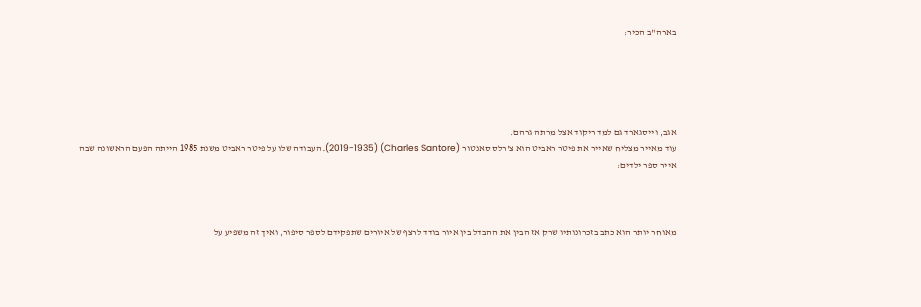בארה"ב הכיר:





אגב, וייסגארד גם למד ריקוד אצל מרתה גרהם.
עוד מאייר מצליח שאייר את פיטר ראביט הוא צ'רלס סאנטור (Charles Santore) (2019-1935). העבודה שלו על פיטר ראביט משנת 1985 הייתה הפעם הראשונה שבה אייר ספר ילדים:



מאוחר יותר הוא כתב בזכרונותיו שרק אז הבין את ההבדל בין איור בודד לרצף של איורים שתפקידם לספר סיפור, ואיך זה משפיע על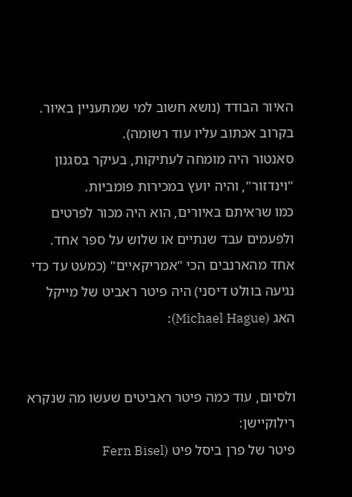האיור הבודד (נושא חשוב למי שמתעניין באיור. בקרוב אכתוב עליו עוד רשומה).
סאנטור היה מומחה לעתיקות, בעיקר בסגנון "וינדזור", והיה יועץ במכירות פומביות.
כמו שראיתם באיורים, הוא היה מכור לפרטים ולפעמים עבד שנתיים או שלוש על ספר אחד.
אחד מהארנבים הכי "אמריקאיים" (כמעט עד כדי נגיעה בוולט דיסני) היה פיטר ראביט של מייקל האג (Michael Hague):


ולסיום, עוד כמה פיטר ראביטים שעשו מה שנקרא רילוקיישן:
פיטר של פרן ביסל פיט (Fern Bisel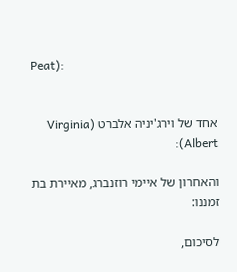Peat):


אחד של וירג'יניה אלברט (Virginia Albert):

והאחרון של איימי רוזנברג, מאיירת בת זמננו:

לסיכום,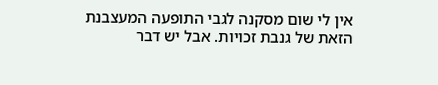אין לי שום מסקנה לגבי התופעה המעצבנת הזאת של גנבת זכויות. אבל יש דבר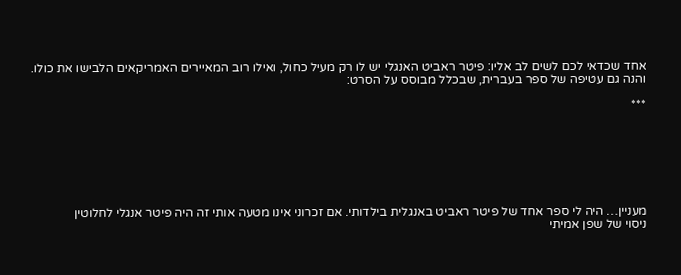אחד שכדאי לכם לשים לב אליו: פיטר ראביט האנגלי יש לו רק מעיל כחול, ואילו רוב המאיירים האמריקאים הלבישו את כולו.
והנה גם עטיפה של ספר בעברית, שבכלל מבוסס על הסרט:

***







מעניין… היה לי ספר אחד של פיטר ראביט באנגלית בילדותי. אם זכרוני אינו מטעה אותי זה היה פיטר אנגלי לחלוטין
ניסוי של שפן אמיתי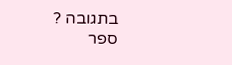בתגובה ?
ספר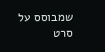שמבוסס על סרט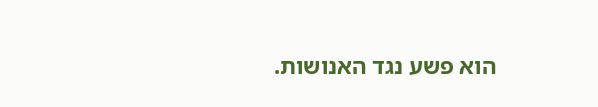הוא פשע נגד האנושות.